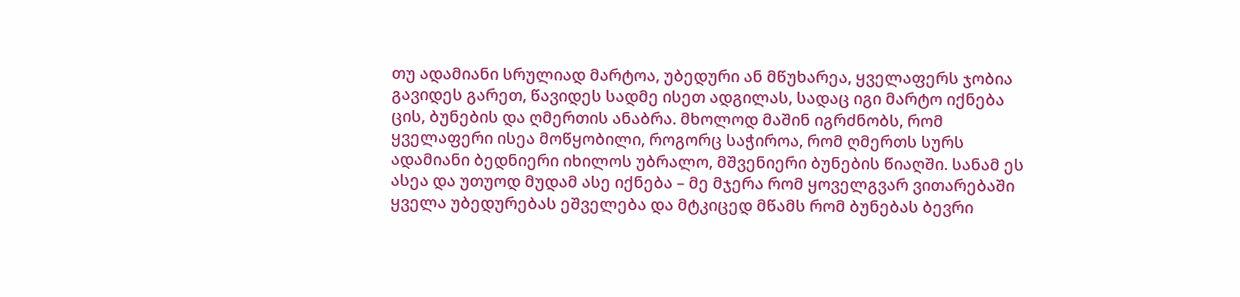თუ ადამიანი სრულიად მარტოა, უბედური ან მწუხარეა, ყველაფერს ჯობია გავიდეს გარეთ, წავიდეს სადმე ისეთ ადგილას, სადაც იგი მარტო იქნება ცის, ბუნების და ღმერთის ანაბრა. მხოლოდ მაშინ იგრძნობს, რომ ყველაფერი ისეა მოწყობილი, როგორც საჭიროა, რომ ღმერთს სურს ადამიანი ბედნიერი იხილოს უბრალო, მშვენიერი ბუნების წიაღში. სანამ ეს ასეა და უთუოდ მუდამ ასე იქნება – მე მჯერა რომ ყოველგვარ ვითარებაში ყველა უბედურებას ეშველება და მტკიცედ მწამს რომ ბუნებას ბევრი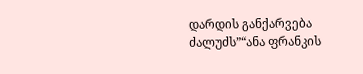დარდის განქარვება ძალუძს”“ანა ფრანკის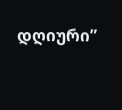დღიური”